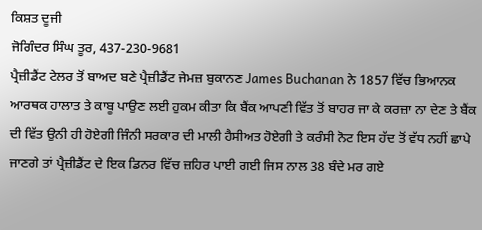ਕਿਸ਼ਤ ਦੂਜੀ
ਜੋਗਿੰਦਰ ਸਿੰਘ ਤੂਰ, 437-230-9681
ਪ੍ਰੈਜ਼ੀਡੈਂਟ ਟੇਲਰ ਤੋਂ ਬਾਅਦ ਬਣੇ ਪ੍ਰੈਜ਼ੀਡੈਂਟ ਜੇਮਜ਼ ਬੁਕਾਨਣ James Buchanan ਨੇ 1857 ਵਿੱਚ ਭਿਆਨਕ ਆਰਥਕ ਹਾਲਾਤ ਤੇ ਕਾਬੂ ਪਾਉਣ ਲਈ ਹੁਕਮ ਕੀਤਾ ਕਿ ਬੈਂਕ ਆਪਣੀ ਵਿੱਤ ਤੋਂ ਬਾਹਰ ਜਾ ਕੇ ਕਰਜ਼ਾ ਨਾ ਦੇਣ ਤੇ ਬੈਂਕ ਦੀ ਵਿੱਤ ਉਨੀ ਹੀ ਹੋਏਗੀ ਜਿੰਨੀ ਸਰਕਾਰ ਦੀ ਮਾਲੀ ਹੈਸੀਅਤ ਹੋਏਗੀ ਤੇ ਕਰੰਸੀ ਨੋਟ ਇਸ ਹੱਦ ਤੋਂ ਵੱਧ ਨਹੀਂ ਛਾਪੇ ਜਾਣਗੇ ਤਾਂ ਪ੍ਰੈਜ਼ੀਡੈਂਟ ਦੇ ਇਕ ਡਿਨਰ ਵਿੱਚ ਜ਼ਹਿਰ ਪਾਈ ਗਈ ਜਿਸ ਨਾਲ 38 ਬੰਦੇ ਮਰ ਗਏ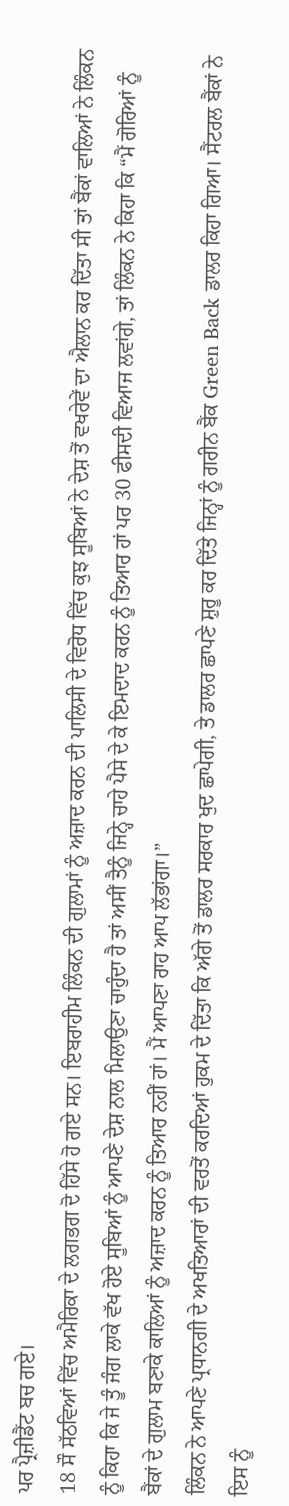ਪਰ ਪ੍ਰੈਜ਼ੀਡੈਂਟ ਬਚ ਗਏ।
18 ਸੌ ਸੱਠਵਿਆਂ ਵਿੱਚ ਅਮੈਰਿਕਾ ਦੇ ਲਗਭਗ ਦੋ ਹਿੱਸੇ ਹੋ ਗਏ ਸਨ। ਇਬਰਾਹੀਮ ਲਿੰਕਨ ਦੀ ਗੁਲਾਮਾਂ ਨੂੰ ਅਜ਼ਾਦ ਕਰਨ ਦੀ ਪਾਲਿਸੀ ਦੇ ਵਿਰੋਧ ਵਿੱਚ ਕੁਝ ਸੂਬਿਆਂ ਨੇ ਦੇਸ਼ ਤੋਂ ਵਖਰੇਵੇਂ ਦਾ ਐਲਾਨ ਕਰ ਦਿੱਤਾ ਸੀ ਤਾਂ ਬੈਂਕਾਂ ਵਾਲਿਆਂ ਨੇ ਲਿੰਕਨ ਨੂੰ ਕਿਹਾ ਕਿ ਜੇ ਤੂੰ ਜੰਗ ਲਾਕੇ ਵੱਖ ਹੋਏ ਸੂਬਿਆਂ ਨੂੰ ਆਪਣੇ ਦੇਸ਼ ਨਾਲ ਮਿਲਾਉਣਾ ਚਾਹੁੰਦਾ ਹੈ ਤਾਂ ਅਸੀਂ ਤੈਨੂੰ ਜਿਨ੍ਹੇ ਚਾਹੇ ਪੈਸੇ ਦੇ ਕੇ ਇਮਦਾਦ ਕਰਨ ਨੂੰ ਤਿਆਰ ਹਾਂ ਪਰ 30 ਫੀਸਦੀ ਵਿਆਜ ਲਵਾਂਗੇ, ਤਾਂ ਲਿੰਕਨ ਨੇ ਕਿਹਾ ਕਿ “ਮੈਂ ਗੋਰਿਆਂ ਨੂੰ ਬੈਂਕਾਂ ਦੇ ਗੁਲਾਮ ਬਣਾਕੇ ਕਾਲਿਆਂ ਨੂੰ ਅਜ਼ਾਦ ਕਰਨ ਨੂੰ ਤਿਆਰ ਨਹੀਂ ਹਾਂ। ਮੈਂ ਆਪਣਾ ਰਾਹ ਆਪ ਲੱਭਾਂਗਾ।”
ਲਿੰਕਨ ਨੇ ਆਪਣੇ ਪ੍ਰਧਾਨਗੀ ਦੇ ਅਖਤਿਆਰਾਂ ਦੀ ਵਰਤੋਂ ਕਰਦਿਆਂ ਹੁਕਮ ਦੇ ਦਿੱਤਾ ਕਿ ਅੱਗੇ ਤੋਂ ਡਾਲਰ ਸਰਕਾਰ ਖੁਦ ਛਾਪੇਗੀ, ਤੇ ਡਾਲਰ ਛਾਪਣੇ ਸ਼ੁਰੂ ਕਰ ਦਿੱਤੇ ਜਿਨ੍ਹਾਂ ਨੂੰ ਗਰੀਨ ਬੈਂਕ Green Back ਡਾਲਰ ਕਿਹਾ ਗਿਆ। ਸੈਂਟਰਲ ਬੈਂਕਾਂ ਨੇ ਇਸ ਨੂੰ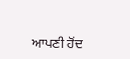ਆਪਣੀ ਹੋਂਦ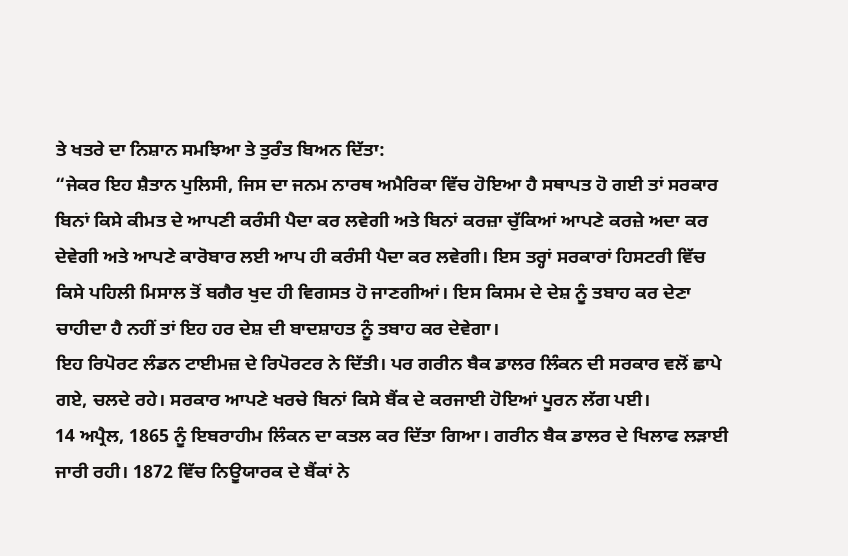ਤੇ ਖਤਰੇ ਦਾ ਨਿਸ਼ਾਨ ਸਮਝਿਆ ਤੇ ਤੁਰੰਤ ਬਿਅਨ ਦਿੱਤਾ:
“ਜੇਕਰ ਇਹ ਸ਼ੈਤਾਨ ਪੁਲਿਸੀ, ਜਿਸ ਦਾ ਜਨਮ ਨਾਰਥ ਅਮੈਰਿਕਾ ਵਿੱਚ ਹੋਇਆ ਹੈ ਸਥਾਪਤ ਹੋ ਗਈ ਤਾਂ ਸਰਕਾਰ ਬਿਨਾਂ ਕਿਸੇ ਕੀਮਤ ਦੇ ਆਪਣੀ ਕਰੰਸੀ ਪੈਦਾ ਕਰ ਲਵੇਗੀ ਅਤੇ ਬਿਨਾਂ ਕਰਜ਼ਾ ਚੁੱਕਿਆਂ ਆਪਣੇ ਕਰਜ਼ੇ ਅਦਾ ਕਰ ਦੇਵੇਗੀ ਅਤੇ ਆਪਣੇ ਕਾਰੋਬਾਰ ਲਈ ਆਪ ਹੀ ਕਰੰਸੀ ਪੈਦਾ ਕਰ ਲਵੇਗੀ। ਇਸ ਤਰ੍ਹਾਂ ਸਰਕਾਰਾਂ ਹਿਸਟਰੀ ਵਿੱਚ ਕਿਸੇ ਪਹਿਲੀ ਮਿਸਾਲ ਤੋਂ ਬਗੈਰ ਖੁਦ ਹੀ ਵਿਗਸਤ ਹੋ ਜਾਣਗੀਆਂ। ਇਸ ਕਿਸਮ ਦੇ ਦੇਸ਼ ਨੂੰ ਤਬਾਹ ਕਰ ਦੇਣਾ ਚਾਹੀਦਾ ਹੈ ਨਹੀਂ ਤਾਂ ਇਹ ਹਰ ਦੇਸ਼ ਦੀ ਬਾਦਸ਼ਾਹਤ ਨੂੰ ਤਬਾਹ ਕਰ ਦੇਵੇਗਾ।
ਇਹ ਰਿਪੋਰਟ ਲੰਡਨ ਟਾਈਮਜ਼ ਦੇ ਰਿਪੋਰਟਰ ਨੇ ਦਿੱਤੀ। ਪਰ ਗਰੀਨ ਬੈਕ ਡਾਲਰ ਲਿੰਕਨ ਦੀ ਸਰਕਾਰ ਵਲੋਂ ਛਾਪੇ ਗਏ, ਚਲਦੇ ਰਹੇ। ਸਰਕਾਰ ਆਪਣੇ ਖਰਚੇ ਬਿਨਾਂ ਕਿਸੇ ਬੈਂਕ ਦੇ ਕਰਜਾਈ ਹੋਇਆਂ ਪੂਰਨ ਲੱਗ ਪਈ।
14 ਅਪ੍ਰੈਲ, 1865 ਨੂੰ ਇਬਰਾਹੀਮ ਲਿੰਕਨ ਦਾ ਕਤਲ ਕਰ ਦਿੱਤਾ ਗਿਆ। ਗਰੀਨ ਬੈਕ ਡਾਲਰ ਦੇ ਖਿਲਾਫ ਲੜਾਈ ਜਾਰੀ ਰਹੀ। 1872 ਵਿੱਚ ਨਿਊਯਾਰਕ ਦੇ ਬੈਂਕਾਂ ਨੇ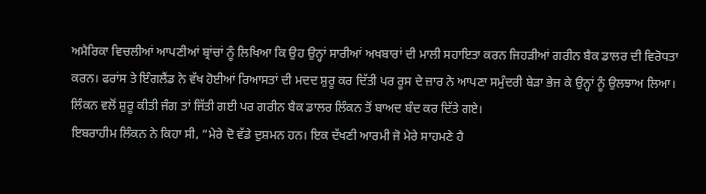ਅਮੈਰਿਕਾ ਵਿਚਲੀਆਂ ਆਪਣੀਆਂ ਬ੍ਰਾਂਚਾਂ ਨੂੰ ਲਿਖਿਆ ਕਿ ਉਹ ਉਨ੍ਹਾਂ ਸਾਰੀਆਂ ਅਖਬਾਰਾਂ ਦੀ ਮਾਲੀ ਸਹਾਇਤਾ ਕਰਨ ਜਿਹੜੀਆਂ ਗਰੀਨ ਬੈਕ ਡਾਲਰ ਦੀ ਵਿਰੋਧਤਾ ਕਰਨ। ਫਰਾਂਸ ਤੇ ਇੰਗਲੈਂਡ ਨੇ ਵੱਖ ਹੋਈਆਂ ਰਿਆਸਤਾਂ ਦੀ ਮਦਦ ਸ਼ੁਰੂ ਕਰ ਦਿੱਤੀ ਪਰ ਰੂਸ ਦੇ ਜ਼ਾਰ ਨੇ ਆਪਣਾ ਸਮੁੰਦਰੀ ਬੇੜਾ ਭੇਜ ਕੇ ਉਨ੍ਹਾਂ ਨੂੰ ਉਲਝਾਅ ਲਿਆ। ਲਿੰਕਨ ਵਲੋਂ ਸ਼ੁਰੂ ਕੀਤੀ ਜੰਗ ਤਾਂ ਜਿੱਤੀ ਗਈ ਪਰ ਗਰੀਨ ਬੈਕ ਡਾਲਰ ਲਿੰਕਨ ਤੋਂ ਬਾਅਦ ਬੰਦ ਕਰ ਦਿੱਤੇ ਗਏ।
ਇਬਰਾਹੀਮ ਲਿੰਕਨ ਨੇ ਕਿਹਾ ਸੀ, “ਮੇਰੇ ਦੋ ਵੱਡੇ ਦੁਸ਼ਮਨ ਹਨ। ਇਕ ਦੱਖਣੀ ਆਰਮੀ ਜੋ ਮੇਰੇ ਸਾਹਮਣੇ ਹੈ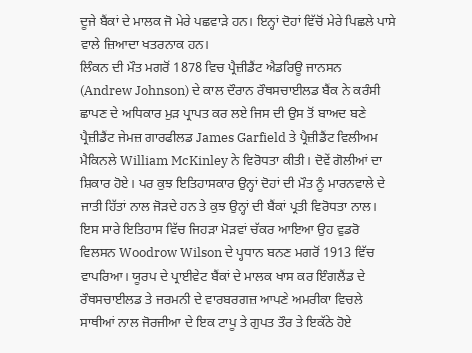ਦੂਜੇ ਬੈਂਕਾਂ ਦੇ ਮਾਲਕ ਜੋ ਮੇਰੇ ਪਛਵਾੜੇ ਹਨ। ਇਨ੍ਹਾਂ ਦੋਹਾਂ ਵਿੱਚੋਂ ਮੇਰੇ ਪਿਛਲੇ ਪਾਸੇ ਵਾਲੇ ਜ਼ਿਆਦਾ ਖਤਰਨਾਕ ਹਨ।
ਲਿੰਕਨ ਦੀ ਮੌਤ ਮਗਰੋਂ 1878 ਵਿਚ ਪ੍ਰੈਜ਼ੀਡੈਂਟ ਐਡਰਿਊ ਜਾਨਸਨ (Andrew Johnson) ਦੇ ਕਾਲ ਦੌਰਾਨ ਰੌਥਸਚਾਈਲਡ ਬੈਂਕ ਨੇ ਕਰੰਸੀ ਛਾਪਣ ਦੇ ਅਧਿਕਾਰ ਮੁੜ ਪ੍ਰਾਪਤ ਕਰ ਲਏ ਜਿਸ ਦੀ ਉਸ ਤੋਂ ਬਾਅਦ ਬਣੇ ਪ੍ਰੈਜ਼ੀਡੈਂਟ ਜੇਮਜ਼ ਗਾਰਫੀਲਡ James Garfield ਤੇ ਪ੍ਰੈਜ਼ੀਡੈਂਟ ਵਿਲੀਅਮ ਮੈਕਿਨਲੇ William McKinley ਨੇ ਵਿਰੋਧਤਾ ਕੀਤੀ। ਦੋਵੇਂ ਗੋਲੀਆਂ ਦਾ ਸ਼ਿਕਾਰ ਹੋਏ। ਪਰ ਕੁਝ ਇਤਿਹਾਸਕਾਰ ਉਨ੍ਹਾਂ ਦੋਹਾਂ ਦੀ ਮੌਤ ਨੂੰ ਮਾਰਨਵਾਲੇ ਦੇ ਜਾਤੀ ਹਿੱਤਾਂ ਨਾਲ ਜੋੜਦੇ ਹਨ ਤੇ ਕੁਝ ਉਨ੍ਹਾਂ ਦੀ ਬੈਂਕਾਂ ਪ੍ਰਤੀ ਵਿਰੋਧਤਾ ਨਾਲ।
ਇਸ ਸਾਰੇ ਇਤਿਹਾਸ ਵਿੱਚ ਜਿਹੜਾ ਮੋੜਵਾਂ ਚੱਕਰ ਆਇਆ ਉਹ ਵੁਡਰੋ ਵਿਲਸਨ Woodrow Wilson ਦੇ ਪ੍ਹਧਾਨ ਬਨਣ ਮਗਰੋਂ 1913 ਵਿੱਚ ਵਾਪਰਿਆ। ਯੂਰਪ ਦੇ ਪ੍ਰਾਈਵੇਟ ਬੈਂਕਾਂ ਦੇ ਮਾਲਕ ਖਾਸ ਕਰ ਇੰਗਲੈਂਡ ਦੇ ਰੌਥਸਚਾਈਲਡ ਤੇ ਜਰਮਨੀ ਦੇ ਵਾਰਬਰਗਜ਼ ਆਪਣੇ ਅਮਰੀਕਾ ਵਿਚਲੇ ਸਾਥੀਆਂ ਨਾਲ ਜੋਰਜੀਆ ਦੇ ਇਕ ਟਾਪੂ ਤੇ ਗੁਪਤ ਤੌਰ ਤੇ ਇਕੱਠੇ ਹੋਏ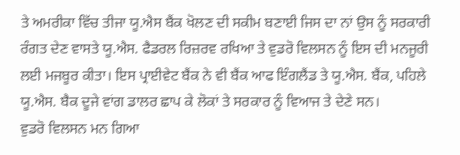ਤੇ ਅਮਰੀਕਾ ਵਿੱਚ ਤੀਜਾ ਯੂ.ਐਸ ਬੈਂਕ ਖੋਲਣ ਦੀ ਸਕੀਮ ਬਣਾਈ ਜਿਸ ਦਾ ਨਾਂ ਉਸ ਨੂੰ ਸਰਕਾਰੀ ਰੰਗਤ ਦੇਣ ਵਾਸਤੇ ਯੂ.ਐਸ. ਫੈਡਰਲ ਰਿਜ਼ਰਵ ਰਖਿਆ ਤੇ ਵੁਡਰੋ ਵਿਲਸਨ ਨੂੰ ਇਸ ਦੀ ਮਨਜੂਰੀ ਲਈ ਮਜਬੂਰ ਕੀਤਾ। ਇਸ ਪ੍ਰਾਈਵੇਟ ਬੈਂਕ ਨੇ ਵੀ ਬੈਂਕ ਆਫ ਇੰਗਲੈਂਡ ਤੇ ਯੂ.ਐਸ. ਬੈਂਕ, ਪਹਿਲੇ ਯੂ.ਐਸ. ਬੈਕ ਦੂਜੇ ਵਾਂਗ ਡਾਲਰ ਛਾਪ ਕੇ ਲੋਕਾਂ ਤੇ ਸਰਕਾਰ ਨੂੰ ਵਿਆਜ ਤੇ ਦੇਣੇ ਸਨ।
ਵੁਡਰੋ ਵਿਲਸਨ ਮਨ ਗਿਆ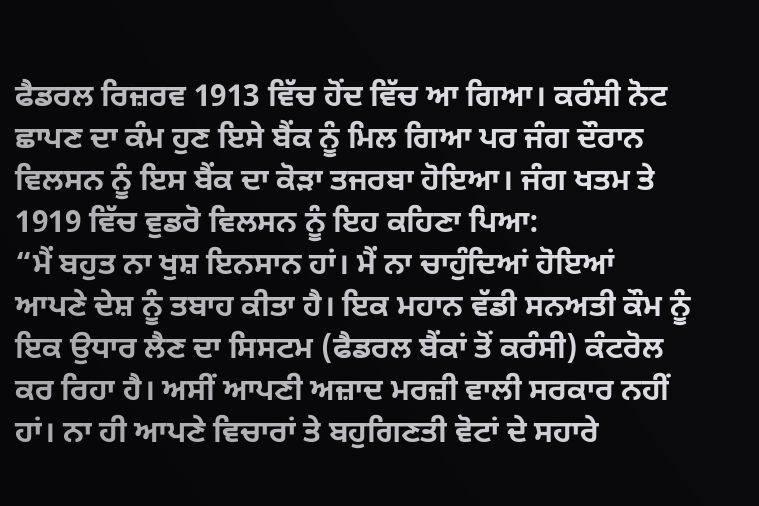ਫੈਡਰਲ ਰਿਜ਼ਰਵ 1913 ਵਿੱਚ ਹੋਂਦ ਵਿੱਚ ਆ ਗਿਆ। ਕਰੰਸੀ ਨੋਟ ਛਾਪਣ ਦਾ ਕੰਮ ਹੁਣ ਇਸੇ ਬੈਂਕ ਨੂੰ ਮਿਲ ਗਿਆ ਪਰ ਜੰਗ ਦੌਰਾਨ ਵਿਲਸਨ ਨੂੰ ਇਸ ਬੈਂਕ ਦਾ ਕੋੜਾ ਤਜਰਬਾ ਹੋਇਆ। ਜੰਗ ਖਤਮ ਤੇ 1919 ਵਿੱਚ ਵੁਡਰੋ ਵਿਲਸਨ ਨੂੰ ਇਹ ਕਹਿਣਾ ਪਿਆ:
“ਮੈਂ ਬਹੁਤ ਨਾ ਖੁਸ਼ ਇਨਸਾਨ ਹਾਂ। ਮੈਂ ਨਾ ਚਾਹੁੰਦਿਆਂ ਹੋਇਆਂ ਆਪਣੇ ਦੇਸ਼ ਨੂੰ ਤਬਾਹ ਕੀਤਾ ਹੈ। ਇਕ ਮਹਾਨ ਵੱਡੀ ਸਨਅਤੀ ਕੌਮ ਨੂੰ ਇਕ ਉਧਾਰ ਲੈਣ ਦਾ ਸਿਸਟਮ (ਫੈਡਰਲ ਬੈਂਕਾਂ ਤੋਂ ਕਰੰਸੀ) ਕੰਟਰੋਲ ਕਰ ਰਿਹਾ ਹੈ। ਅਸੀਂ ਆਪਣੀ ਅਜ਼ਾਦ ਮਰਜ਼ੀ ਵਾਲੀ ਸਰਕਾਰ ਨਹੀਂ ਹਾਂ। ਨਾ ਹੀ ਆਪਣੇ ਵਿਚਾਰਾਂ ਤੇ ਬਹੁਗਿਣਤੀ ਵੋਟਾਂ ਦੇ ਸਹਾਰੇ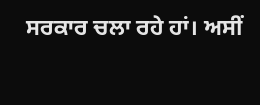ਸਰਕਾਰ ਚਲਾ ਰਹੇ ਹਾਂ। ਅਸੀਂ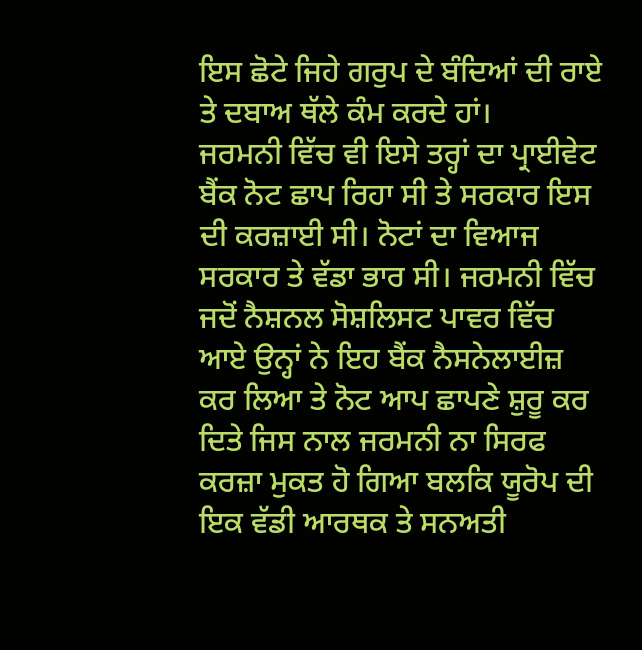ਇਸ ਛੋਟੇ ਜਿਹੇ ਗਰੁਪ ਦੇ ਬੰਦਿਆਂ ਦੀ ਰਾਏ ਤੇ ਦਬਾਅ ਥੱਲੇ ਕੰਮ ਕਰਦੇ ਹਾਂ।
ਜਰਮਨੀ ਵਿੱਚ ਵੀ ਇਸੇ ਤਰ੍ਹਾਂ ਦਾ ਪ੍ਰਾਈਵੇਟ ਬੈਂਕ ਨੋਟ ਛਾਪ ਰਿਹਾ ਸੀ ਤੇ ਸਰਕਾਰ ਇਸ ਦੀ ਕਰਜ਼ਾਈ ਸੀ। ਨੋਟਾਂ ਦਾ ਵਿਆਜ ਸਰਕਾਰ ਤੇ ਵੱਡਾ ਭਾਰ ਸੀ। ਜਰਮਨੀ ਵਿੱਚ ਜਦੋਂ ਨੈਸ਼ਨਲ ਸੋਸ਼ਲਿਸਟ ਪਾਵਰ ਵਿੱਚ ਆਏ ਉਨ੍ਹਾਂ ਨੇ ਇਹ ਬੈਂਕ ਨੈਸਨੇਲਾਈਜ਼ ਕਰ ਲਿਆ ਤੇ ਨੋਟ ਆਪ ਛਾਪਣੇ ਸ਼ੁਰੂ ਕਰ ਦਿਤੇ ਜਿਸ ਨਾਲ ਜਰਮਨੀ ਨਾ ਸਿਰਫ ਕਰਜ਼ਾ ਮੁਕਤ ਹੋ ਗਿਆ ਬਲਕਿ ਯੂਰੋਪ ਦੀ ਇਕ ਵੱਡੀ ਆਰਥਕ ਤੇ ਸਨਅਤੀ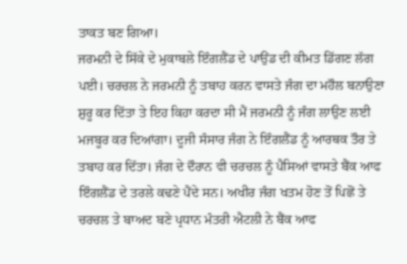ਤਾਕਤ ਬਣ ਗਿਆ।
ਜਰਮਨੀ ਦੇ ਸਿੱਕੇ ਦੇ ਮੁਕਾਬਲੇ ਇੰਗਲੈਂਡ ਦੇ ਪਾਉਂਡ ਦੀ ਕੀਮਤ ਡਿੱਗਣ ਲੱਗ ਪਈ। ਚਰਚਲ ਨੇ ਜਰਮਨੀ ਨੂੰ ਤਬਾਹ ਕਰਨ ਵਾਸਤੇ ਜੰਗ ਦਾ ਮਹੌਲ ਬਨਾਉਣਾ ਸ਼ੁਰੂ ਕਰ ਦਿੱਤਾ ਤੇ ਇਹ ਕਿਹਾ ਕਰਦਾ ਸੀ ਮੈਂ ਜਰਮਨੀ ਨੂੰ ਜੰਗ ਲਾਉਣ ਲਈ ਮਜਬੂਰ ਕਰ ਦਿਆਂਗਾ। ਦੂਜੀ ਸੰਸਾਰ ਜੰਗ ਨੇ ਇੰਗਲੈਂਡ ਨੂੰ ਆਰਥਕ ਤੌਰ ਤੇ ਤਬਾਹ ਕਰ ਦਿੱਤਾ। ਜੰਗ ਦੇ ਦੌਰਾਨ ਵੀ ਚਰਚਲ ਨੂੰ ਪੈਸਿਆਂ ਵਾਸਤੇ ਬੈਂਕ ਆਫ ਇੰਗਲੈਂਡ ਦੇ ਤਰਲੇ ਕਢਣੇ ਪੈਂਦੇ ਸਨ। ਅਖੀਰ ਜੰਗ ਖਤਮ ਹੋਣ ਤੋਂ ਪਿਛੋਂ ਤੇ ਚਰਚਲ ਤੇ ਬਾਅਦ ਬਣੇ ਪ੍ਰਧਾਨ ਮੰਤਰੀ ਐਟਲੀ ਨੇ ਬੈਂਕ ਆਫ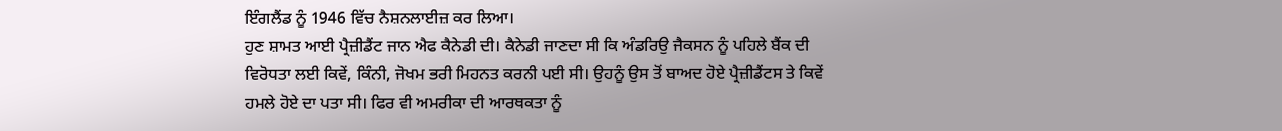ਇੰਗਲੈਂਡ ਨੂੰ 1946 ਵਿੱਚ ਨੈਸ਼ਨਲਾਈਜ਼ ਕਰ ਲਿਆ।
ਹੁਣ ਸ਼ਾਮਤ ਆਈ ਪ੍ਰੈਜ਼ੀਡੈਂਟ ਜਾਨ ਐਫ ਕੈਨੇਡੀ ਦੀ। ਕੈਨੇਡੀ ਜਾਣਦਾ ਸੀ ਕਿ ਅੰਡਰਿਉ ਜੈਕਸਨ ਨੂੰ ਪਹਿਲੇ ਬੈਂਕ ਦੀ ਵਿਰੋਧਤਾ ਲਈ ਕਿਵੇਂ, ਕਿੰਨੀ, ਜੋਖਮ ਭਰੀ ਮਿਹਨਤ ਕਰਨੀ ਪਈ ਸੀ। ਉਹਨੂੰ ਉਸ ਤੋਂ ਬਾਅਦ ਹੋਏ ਪ੍ਰੈਜ਼ੀਡੈਂਟਸ ਤੇ ਕਿਵੇਂ ਹਮਲੇ ਹੋਏ ਦਾ ਪਤਾ ਸੀ। ਫਿਰ ਵੀ ਅਮਰੀਕਾ ਦੀ ਆਰਥਕਤਾ ਨੂੰ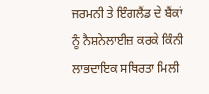ਜਰਮਨੀ ਤੇ ਇੰਗਲੈਂਡ ਦੇ ਬੈਂਕਾਂ ਨੂੰ ਨੈਸ਼ਨੇਲਾਈਜ਼ ਕਰਕੇ ਕਿੰਨੀ ਲਾਭਦਾਇਕ ਸਥਿਰਤਾ ਮਿਲੀ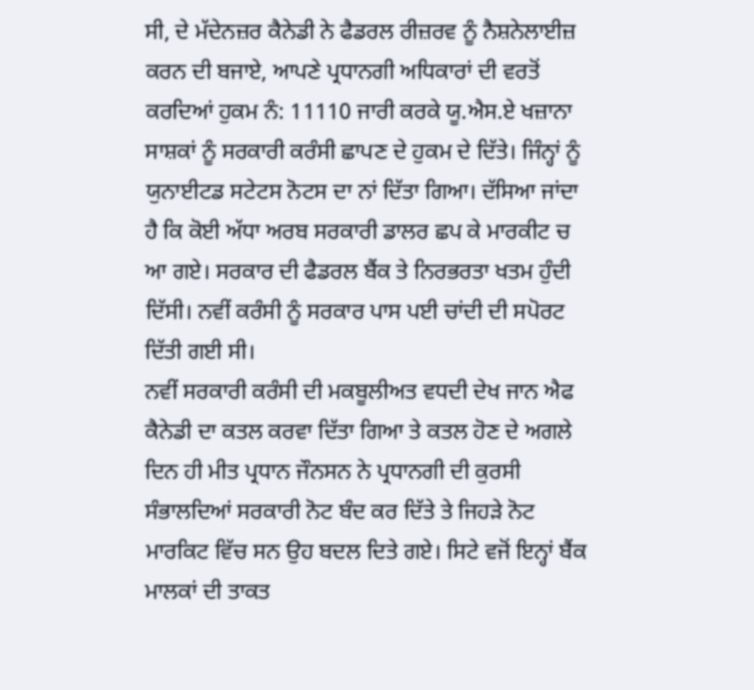ਸੀ, ਦੇ ਮੱਦੇਨਜ਼ਰ ਕੈਨੇਡੀ ਨੇ ਫੈਡਰਲ ਰੀਜ਼ਰਵ ਨੂੰ ਨੈਸ਼ਨੇਲਾਈਜ਼ ਕਰਨ ਦੀ ਬਜਾਏ, ਆਪਣੇ ਪ੍ਰਧਾਨਗੀ ਅਧਿਕਾਰਾਂ ਦੀ ਵਰਤੋਂ ਕਰਦਿਆਂ ਹੁਕਮ ਨੰ: 11110 ਜਾਰੀ ਕਰਕੇ ਯੂ.ਐਸ.ਏ ਖਜ਼ਾਨਾ ਸਾਸ਼ਕਾਂ ਨੂੰ ਸਰਕਾਰੀ ਕਰੰਸੀ ਛਾਪਣ ਦੇ ਹੁਕਮ ਦੇ ਦਿੱਤੇ। ਜਿੰਨ੍ਹਾਂ ਨੂੰ ਯੁਨਾਈਟਡ ਸਟੇਟਸ ਨੋਟਸ ਦਾ ਨਾਂ ਦਿੱਤਾ ਗਿਆ। ਦੱਸਿਆ ਜਾਂਦਾ ਹੈ ਕਿ ਕੋਈ ਅੱਧਾ ਅਰਬ ਸਰਕਾਰੀ ਡਾਲਰ ਛਪ ਕੇ ਮਾਰਕੀਟ ਚ ਆ ਗਏ। ਸਰਕਾਰ ਦੀ ਫੈਡਰਲ ਬੈਂਕ ਤੇ ਨਿਰਭਰਤਾ ਖਤਮ ਹੁੰਦੀ ਦਿੱਸੀ। ਨਵੀਂ ਕਰੰਸੀ ਨੂੰ ਸਰਕਾਰ ਪਾਸ ਪਈ ਚਾਂਦੀ ਦੀ ਸਪੋਰਟ ਦਿੱਤੀ ਗਈ ਸੀ।
ਨਵੀਂ ਸਰਕਾਰੀ ਕਰੰਸੀ ਦੀ ਮਕਬੂਲੀਅਤ ਵਧਦੀ ਦੇਖ ਜਾਨ ਐਫ ਕੈਨੇਡੀ ਦਾ ਕਤਲ ਕਰਵਾ ਦਿੱਤਾ ਗਿਆ ਤੇ ਕਤਲ ਹੋਣ ਦੇ ਅਗਲੇ ਦਿਨ ਹੀ ਮੀਤ ਪ੍ਰਧਾਨ ਜੌਨਸਨ ਨੇ ਪ੍ਰਧਾਨਗੀ ਦੀ ਕੁਰਸੀ ਸੰਭਾਲਦਿਆਂ ਸਰਕਾਰੀ ਨੋਟ ਬੰਦ ਕਰ ਦਿੱਤੇ ਤੇ ਜਿਹੜੇ ਨੋਟ ਮਾਰਕਿਟ ਵਿੱਚ ਸਨ ਉਹ ਬਦਲ ਦਿਤੇ ਗਏ। ਸਿਟੇ ਵਜੋਂ ਇਨ੍ਹਾਂ ਬੈਂਕ ਮਾਲਕਾਂ ਦੀ ਤਾਕਤ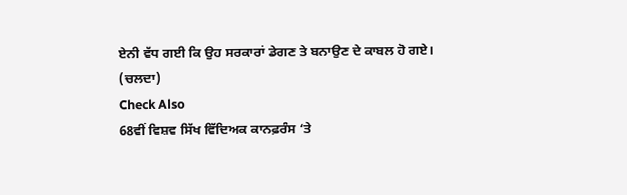ਏਨੀ ਵੱਧ ਗਈ ਕਿ ਉਹ ਸਰਕਾਰਾਂ ਡੇਗਣ ਤੇ ਬਨਾਉਣ ਦੇ ਕਾਬਲ ਹੋ ਗਏ।
(ਚਲਦਾ)
Check Also
68ਵੀਂ ਵਿਸ਼ਵ ਸਿੱਖ ਵਿੱਦਿਅਕ ਕਾਨਫ਼ਰੰਸ ‘ਤੇ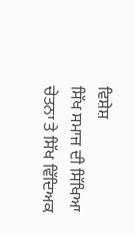ਵਿਸ਼ੇਸ਼
ਸਿੱਖ ਸਮਾਜ ਦੀ ਸਿੱਖਿਆ ਚੇਤਨਾ ਤੇ ਸਿੱਖ ਵਿੱਦਿਅਕ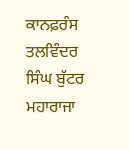ਕਾਨਫ਼ਰੰਸ ਤਲਵਿੰਦਰ ਸਿੰਘ ਬੁੱਟਰ ਮਹਾਰਾਜਾ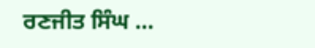ਰਣਜੀਤ ਸਿੰਘ …